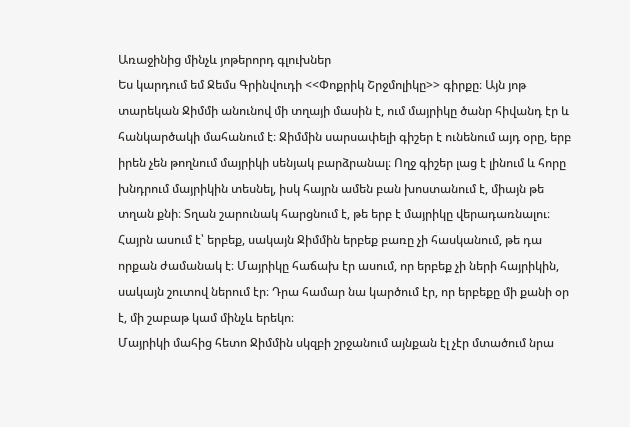Առաջինից մինչև յոթերորդ գլուխներ
Ես կարդում եմ Ջեմս Գրինվուդի <<Փոքրիկ Շրջմոլիկը>> գիրքը։ Այն յոթ տարեկան Ջիմմի անունով մի տղայի մասին է, ում մայրիկը ծանր հիվանդ էր և հանկարծակի մահանում է։ Ջիմմին սարսափելի գիշեր է ունենում այդ օրը, երբ իրեն չեն թողնում մայրիկի սենյակ բարձրանալ։ Ողջ գիշեր լաց է լինում և հորը խնդրում մայրիկին տեսնել, իսկ հայրն ամեն բան խոստանում է, միայն թե տղան քնի։ Տղան շարունակ հարցնում է, թե երբ է մայրիկը վերադառնալու։ Հայրն ասում է՝ երբեք, սակայն Ջիմմին երբեք բառը չի հասկանում, թե դա որքան ժամանակ է։ Մայրիկը հաճախ էր ասում, որ երբեք չի ների հայրիկին, սակայն շուտով ներում էր։ Դրա համար նա կարծում էր, որ երբեքը մի քանի օր է, մի շաբաթ կամ մինչև երեկո։
Մայրիկի մահից հետո Ջիմմին սկզբի շրջանում այնքան էլ չէր մտածում նրա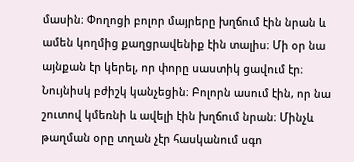մասին։ Փողոցի բոլոր մայրերը խղճում էին նրան և ամեն կողմից քաղցրավենիք էին տալիս։ Մի օր նա այնքան էր կերել, որ փորը սաստիկ ցավում էր։ Նույնիսկ բժիշկ կանչեցին։ Բոլորն ասում էին, որ նա շուտով կմեռնի և ավելի էին խղճում նրան։ Մինչև թաղման օրը տղան չէր հասկանում սգո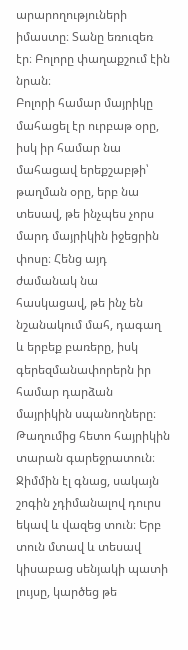արարողություների իմաստը։ Տանը եռուզեռ էր։ Բոլորը փաղաքշում էին նրան։
Բոլորի համար մայրիկը մահացել էր ուրբաթ օրը, իսկ իր համար նա մահացավ երեքշաբթի՝ թաղման օրը, երբ նա տեսավ, թե ինչպես չորս մարդ մայրիկին իջեցրին փոսը։ Հենց այդ ժամանակ նա հասկացավ, թե ինչ են նշանակում մահ, դագաղ և երբեք բառերը, իսկ գերեզմանափորերն իր համար դարձան մայրիկին սպանողները։ Թաղումից հետո հայրիկին տարան գարեջրատուն։ Ջիմմին էլ գնաց, սակայն շոգին չդիմանալով դուրս եկավ և վազեց տուն։ Երբ տուն մտավ և տեսավ կիսաբաց սենյակի պատի լույսը, կարծեց թե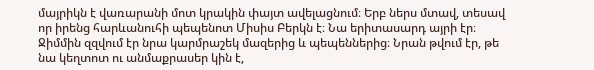մայրիկն է վառարանի մոտ կրակին փայտ ավելացնում։ Երբ ներս մտավ, տեսավ որ իրենց հարևանուհի պեպենոտ Միսիս Բերկն է։ Նա երիտասարդ այրի էր։ Ջիմմին զզվում էր նրա կարմրաշեկ մազերից և պեպեններից։ Նրան թվում էր, թե նա կեղտոտ ու անմաքրասեր կին է,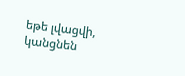եթե լվացվի, կանցնեն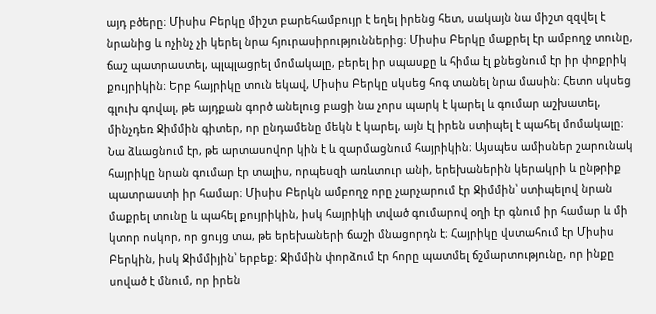այդ բծերը։ Միսիս Բերկը միշտ բարեհամբույր է եղել իրենց հետ, սակայն նա միշտ զզվել է նրանից և ոչինչ չի կերել նրա հյուրասիրություններից։ Միսիս Բերկը մաքրել էր ամբողջ տունը, ճաշ պատրաստել, պլպլացրել մոմակալը, բերել իր սպասքը և հիմա էլ քնեցնում էր իր փոքրիկ քույրիկին։ Երբ հայրիկը տուն եկավ, Միսիս Բերկը սկսեց հոգ տանել նրա մասին։ Հետո սկսեց գլուխ գովալ, թե այդքան գործ անելուց բացի նա չորս պարկ է կարել և գումար աշխատել, մինչդեռ Ջիմմին գիտեր, որ ընդամենը մեկն է կարել, այն էլ իրեն ստիպել է պահել մոմակալը։ Նա ձևացնում էր, թե արտասովոր կին է և զարմացնում հայրիկին։ Այսպես ամիսներ շարունակ հայրիկը նրան գումար էր տալիս, որպեսզի առևտուր անի, երեխաներին կերակրի և ընթրիք պատրաստի իր համար։ Միսիս Բերկն ամբողջ որը չարչարում էր Ջիմմին՝ ստիպելով նրան մաքրել տունը և պահել քույրիկին, իսկ հայրիկի տված գումարով օղի էր գնում իր համար և մի կտոր ոսկոր, որ ցույց տա, թե երեխաների ճաշի մնացորդն է։ Հայրիկը վստահում էր Միսիս Բերկին, իսկ Ջիմմիյին՝ երբեք։ Ջիմմին փորձում էր հորը պատմել ճշմարտությունը, որ ինքը սոված է մնում, որ իրեն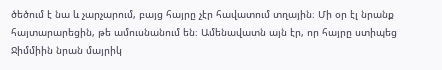ծեծում է նա և չարչարում, բայց հայրը չէր հավատում տղային։ Մի օր էլ նրանք հայտարարեցին, թե ամուսնանում են։ Ամենավատն այն էր, որ հայրը ստիպեց Ջիմմիին նրան մայրիկ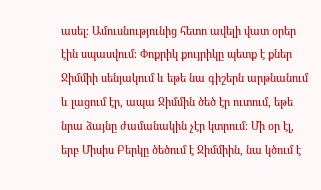ասել։ Ամուսնությունից հետո ավելի վատ օրեր էին սպասվում։ Փոքրիկ քույրիկը պետք է քներ Ջիմմիի սենյակում և եթե նա գիշերն արթնանում և լացում էր, ապա Ջիմմին ծեծ էր ուտում, եթե նրա ձայնը ժամանակին չէր կտրում։ Մի օր էլ, երբ Միսիս Բերկը ծեծում է Ջիմմիին, նա կծում է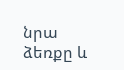նրա ձեռքը և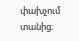փախչում տանից։